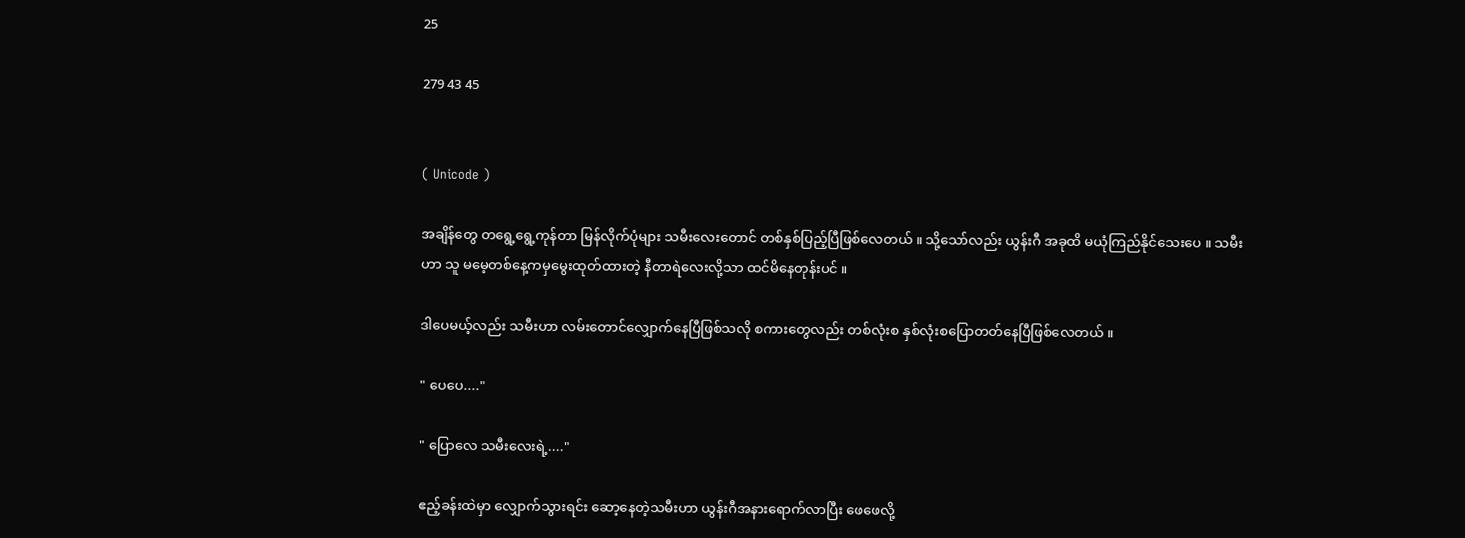25

279 43 45


( Unicode )

အချိန်တွေ တရွေ့ရွေ့ကုန်တာ မြန်လိုက်ပုံများ သမီးလေးတောင် တစ်နှစ်ပြည့်ပြီဖြစ်လေတယ် ။ သို့သော်လည်း ယွန်းဂီ အခုထိ မယုံကြည်နိုင်သေးပေ ။ သမီးဟာ သူ မမေ့တစ်နေ့ကမှမွေးထုတ်ထားတဲ့ နီတာရဲလေးလို့သာ ထင်မိနေတုန်းပင် ။

ဒါပေမယ့်လည်း သမီးဟာ လမ်းတောင်လျှောက်နေပြီဖြစ်သလို စကားတွေလည်း တစ်လုံးစ နှစ်လုံးစပြောတတ်နေပြီဖြစ်လေတယ် ။

" ပေပေ...."

" ပြောလေ သမီးလေးရဲ့...."

ဧည့်ခန်းထဲမှာ လျှောက်သွားရင်း ဆော့နေတဲ့သမီးဟာ ယွန်းဂီအနားရောက်လာပြီး ဖေဖေလို့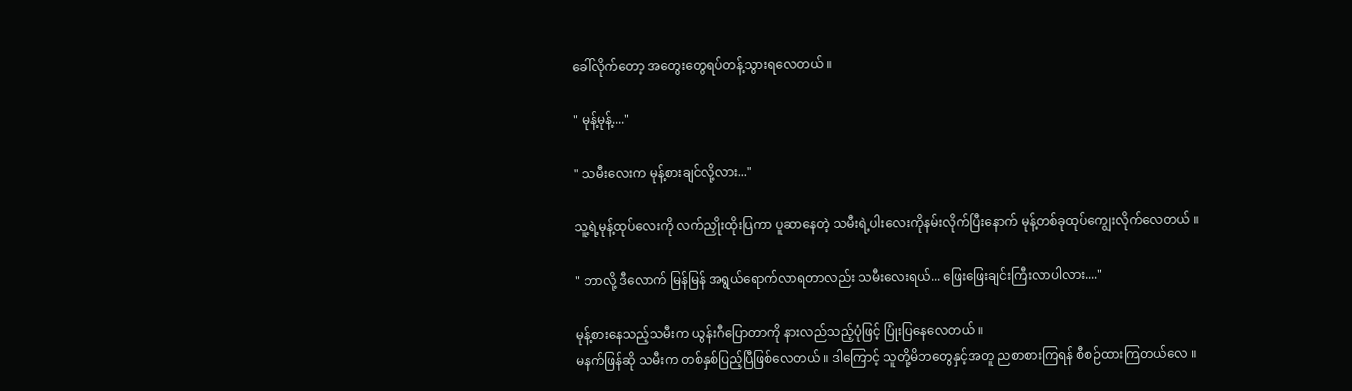ခေါ်လိုက်တော့ အတွေးတွေရပ်တန့်သွားရလေတယ် ။

" မုန့်မုန့်...."

" သမီးလေးက မုန့်စားချင်လို့လား..."

သူ့ရဲ့မုန့်ထုပ်လေးကို လက်ညှိုးထိုးပြကာ ပူဆာနေတဲ့ သမီးရဲ့ပါးလေးကိုနမ်းလိုက်ပြီးနောက် မုန့်တစ်ခုထုပ်ကျွေးလိုက်လေတယ် ။

" ဘာလို့ ဒီလောက် မြန်မြန် အရွယ်ရောက်လာရတာလည်း သမီးလေးရယ်... ဖြေးဖြေးချင်းကြီးလာပါလား...."

မုန့်စားနေသည့်သမီးက ယွန်းဂီပြောတာကို နားလည်သည့်ပုံဖြင့် ပြုံးပြနေလေတယ် ။
မနက်ဖြန်ဆို သမီးက တစ်နှစ်ပြည့်ပြီဖြစ်လေတယ် ။ ဒါကြောင့် သူတို့မိဘတွေနှင့်အတူ ညစာစားကြရန် စီစဉ်ထားကြတယ်လေ ။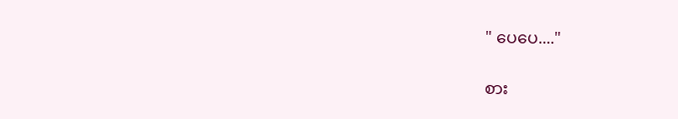" ပေပေ...."

စား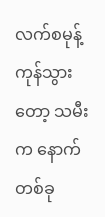လက်စမုန့်ကုန်သွားတော့ သမီးက နောက်တစ်ခု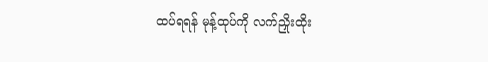ထပ်ရရန် မုန့်ထုပ်ကို လက်ညှိုးထိုး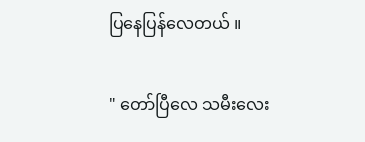ပြနေပြန်လေတယ် ။

" တော်ပြီလေ သမီးလေး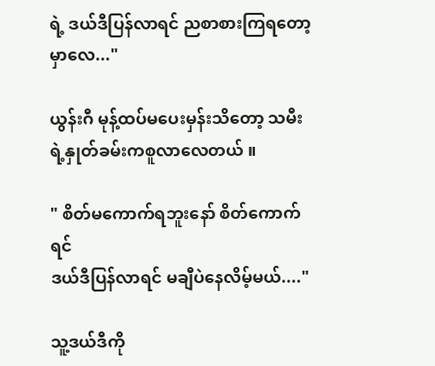ရဲ့ ဒယ်ဒီပြန်လာရင် ညစာစားကြရတော့မှာလေ..."

ယွန်းဂီ မုန့်ထပ်မပေးမှန်းသိတော့ သမီးရဲ့နှုတ်ခမ်းကစူလာလေတယ် ။

" စိတ်မကောက်ရဘူးနော် စိတ်ကောက်ရင်
ဒယ်ဒီပြန်လာရင် မချီပဲနေလိမ့်မယ်...."

သူ့ဒယ်ဒီကို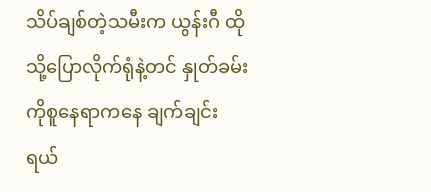သိပ်ချစ်တဲ့သမီးက ယွန်းဂီ ထိုသို့ပြောလိုက်ရုံနဲ့တင် နှုတ်ခမ်းကိုစူနေရာကနေ ချက်ချင်းရယ်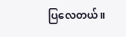ပြလေတယ် ။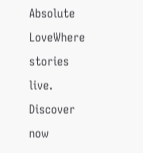Absolute LoveWhere stories live. Discover now